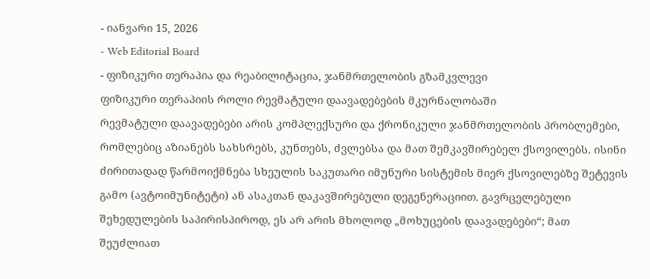- იანვარი 15, 2026
- Web Editorial Board
- ფიზიკური თერაპია და რეაბილიტაცია, ჯანმრთელობის გზამკვლევი
ფიზიკური თერაპიის როლი რევმატული დაავადებების მკურნალობაში
რევმატული დაავადებები არის კომპლექსური და ქრონიკული ჯანმრთელობის პრობლემები, რომლებიც აზიანებს სახსრებს, კუნთებს, ძვლებსა და მათ შემკავშირებელ ქსოვილებს. ისინი ძირითადად წარმოიქმნება სხეულის საკუთარი იმუნური სისტემის მიერ ქსოვილებზე შეტევის გამო (ავტოიმუნიტეტი) ან ასაკთან დაკავშირებული დეგენერაციით. გავრცელებული შეხედულების საპირისპიროდ, ეს არ არის მხოლოდ „მოხუცების დაავადებები“; მათ შეუძლიათ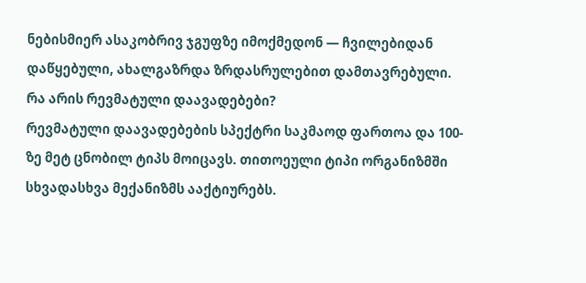ნებისმიერ ასაკობრივ ჯგუფზე იმოქმედონ — ჩვილებიდან დაწყებული, ახალგაზრდა ზრდასრულებით დამთავრებული.
რა არის რევმატული დაავადებები?
რევმატული დაავადებების სპექტრი საკმაოდ ფართოა და 100-ზე მეტ ცნობილ ტიპს მოიცავს. თითოეული ტიპი ორგანიზმში სხვადასხვა მექანიზმს ააქტიურებს.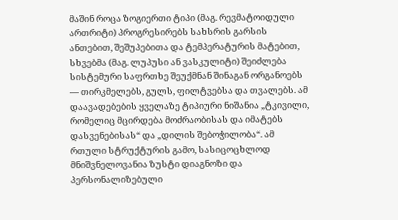მაშინ როცა ზოგიერთი ტიპი (მაგ. რევმატოიდული ართრიტი) პროგრესირებს სახსრის გარსის ანთებით, შეშუპებითა და ტემპერატურის მატებით, სხვებმა (მაგ. ლუპუსი ან ვასკულიტი) შეიძლება სისტემური საფრთხე შეუქმნან შინაგან ორგანოებს — თირკმელებს, გულს, ფილტვებსა და თვალებს. ამ დაავადებების ყველაზე ტიპიური ნიშანია „ტკივილი, რომელიც მცირდება მოძრაობისას და იმატებს დასვენებისას“ და „დილის შებოჭილობა“. ამ რთული სტრუქტურის გამო, სასიცოცხლოდ მნიშვნელოვანია ზუსტი დიაგნოზი და პერსონალიზებული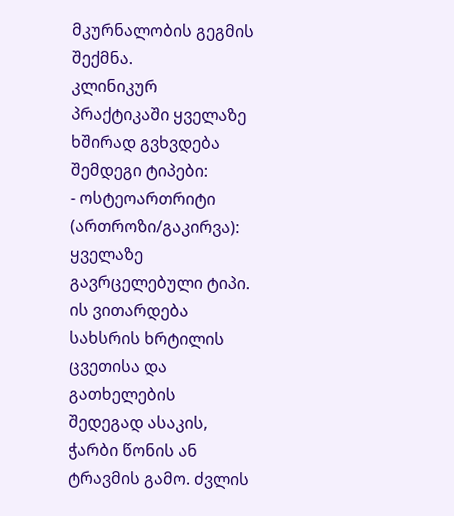მკურნალობის გეგმის შექმნა.
კლინიკურ პრაქტიკაში ყველაზე ხშირად გვხვდება შემდეგი ტიპები:
- ოსტეოართრიტი (ართროზი/გაკირვა): ყველაზე გავრცელებული ტიპი. ის ვითარდება სახსრის ხრტილის ცვეთისა და გათხელების შედეგად ასაკის, ჭარბი წონის ან ტრავმის გამო. ძვლის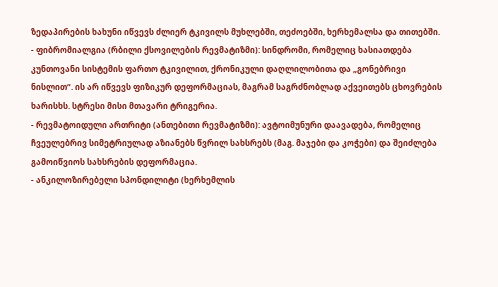ზედაპირების ხახუნი იწვევს ძლიერ ტკივილს მუხლებში, თეძოებში, ხერხემალსა და თითებში.
- ფიბრომიალგია (რბილი ქსოვილების რევმატიზმი): სინდრომი, რომელიც ხასიათდება კუნთოვანი სისტემის ფართო ტკივილით, ქრონიკული დაღლილობითა და „გონებრივი ნისლით“. ის არ იწვევს ფიზიკურ დეფორმაციას, მაგრამ საგრძნობლად აქვეითებს ცხოვრების ხარისხს. სტრესი მისი მთავარი ტრიგერია.
- რევმატოიდული ართრიტი (ანთებითი რევმატიზმი): ავტოიმუნური დაავადება, რომელიც ჩვეულებრივ სიმეტრიულად აზიანებს წვრილ სახსრებს (მაგ. მაჯები და კოჭები) და შეიძლება გამოიწვიოს სახსრების დეფორმაცია.
- ანკილოზირებელი სპონდილიტი (ხერხემლის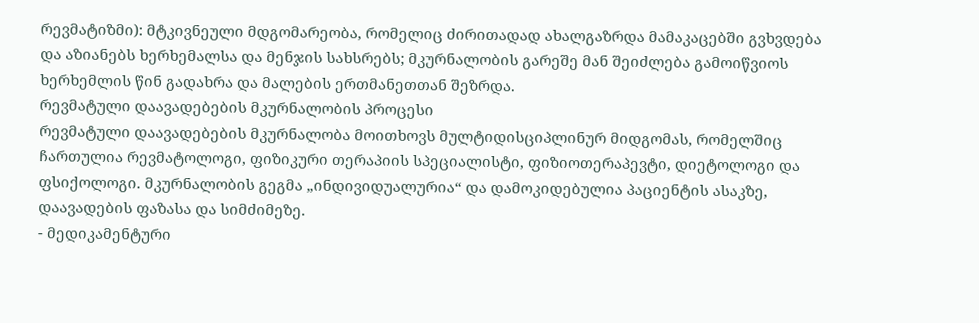რევმატიზმი): მტკივნეული მდგომარეობა, რომელიც ძირითადად ახალგაზრდა მამაკაცებში გვხვდება და აზიანებს ხერხემალსა და მენჯის სახსრებს; მკურნალობის გარეშე მან შეიძლება გამოიწვიოს ხერხემლის წინ გადახრა და მალების ერთმანეთთან შეზრდა.
რევმატული დაავადებების მკურნალობის პროცესი
რევმატული დაავადებების მკურნალობა მოითხოვს მულტიდისციპლინურ მიდგომას, რომელშიც ჩართულია რევმატოლოგი, ფიზიკური თერაპიის სპეციალისტი, ფიზიოთერაპევტი, დიეტოლოგი და ფსიქოლოგი. მკურნალობის გეგმა „ინდივიდუალურია“ და დამოკიდებულია პაციენტის ასაკზე, დაავადების ფაზასა და სიმძიმეზე.
- მედიკამენტური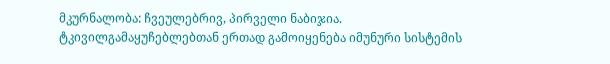მკურნალობა: ჩვეულებრივ, პირველი ნაბიჯია. ტკივილგამაყუჩებლებთან ერთად გამოიყენება იმუნური სისტემის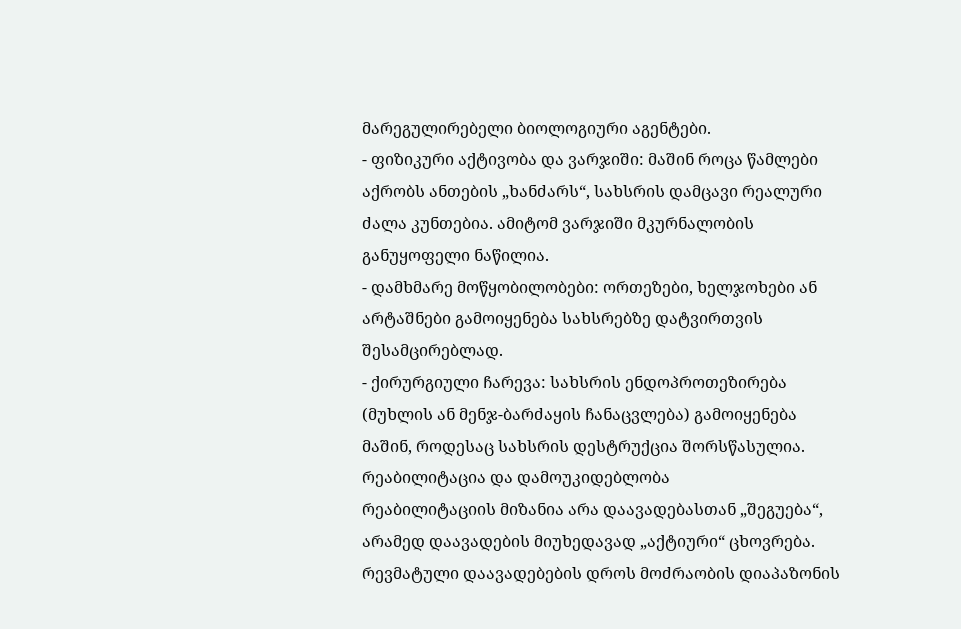მარეგულირებელი ბიოლოგიური აგენტები.
- ფიზიკური აქტივობა და ვარჯიში: მაშინ როცა წამლები აქრობს ანთების „ხანძარს“, სახსრის დამცავი რეალური ძალა კუნთებია. ამიტომ ვარჯიში მკურნალობის განუყოფელი ნაწილია.
- დამხმარე მოწყობილობები: ორთეზები, ხელჯოხები ან არტაშნები გამოიყენება სახსრებზე დატვირთვის შესამცირებლად.
- ქირურგიული ჩარევა: სახსრის ენდოპროთეზირება (მუხლის ან მენჯ-ბარძაყის ჩანაცვლება) გამოიყენება მაშინ, როდესაც სახსრის დესტრუქცია შორსწასულია.
რეაბილიტაცია და დამოუკიდებლობა
რეაბილიტაციის მიზანია არა დაავადებასთან „შეგუება“, არამედ დაავადების მიუხედავად „აქტიური“ ცხოვრება. რევმატული დაავადებების დროს მოძრაობის დიაპაზონის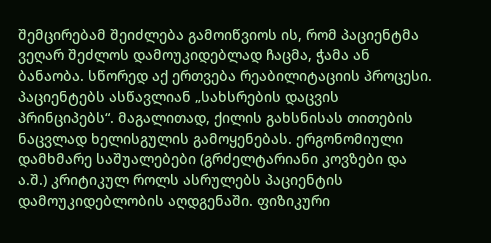შემცირებამ შეიძლება გამოიწვიოს ის, რომ პაციენტმა ვეღარ შეძლოს დამოუკიდებლად ჩაცმა, ჭამა ან ბანაობა. სწორედ აქ ერთვება რეაბილიტაციის პროცესი.
პაციენტებს ასწავლიან „სახსრების დაცვის პრინციპებს“. მაგალითად, ქილის გახსნისას თითების ნაცვლად ხელისგულის გამოყენებას. ერგონომიული დამხმარე საშუალებები (გრძელტარიანი კოვზები და ა.შ.) კრიტიკულ როლს ასრულებს პაციენტის დამოუკიდებლობის აღდგენაში. ფიზიკური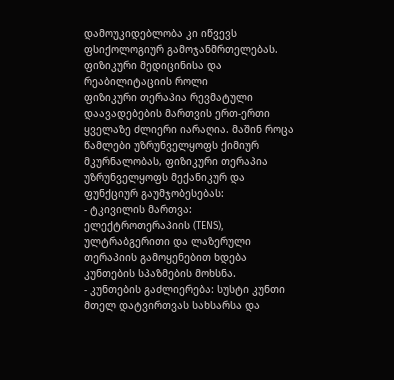დამოუკიდებლობა კი იწვევს ფსიქოლოგიურ გამოჯანმრთელებას.
ფიზიკური მედიცინისა და რეაბილიტაციის როლი
ფიზიკური თერაპია რევმატული დაავადებების მართვის ერთ-ერთი ყველაზე ძლიერი იარაღია. მაშინ როცა წამლები უზრუნველყოფს ქიმიურ მკურნალობას, ფიზიკური თერაპია უზრუნველყოფს მექანიკურ და ფუნქციურ გაუმჯობესებას:
- ტკივილის მართვა: ელექტროთერაპიის (TENS), ულტრაბგერითი და ლაზერული თერაპიის გამოყენებით ხდება კუნთების სპაზმების მოხსნა.
- კუნთების გაძლიერება: სუსტი კუნთი მთელ დატვირთვას სახსარსა და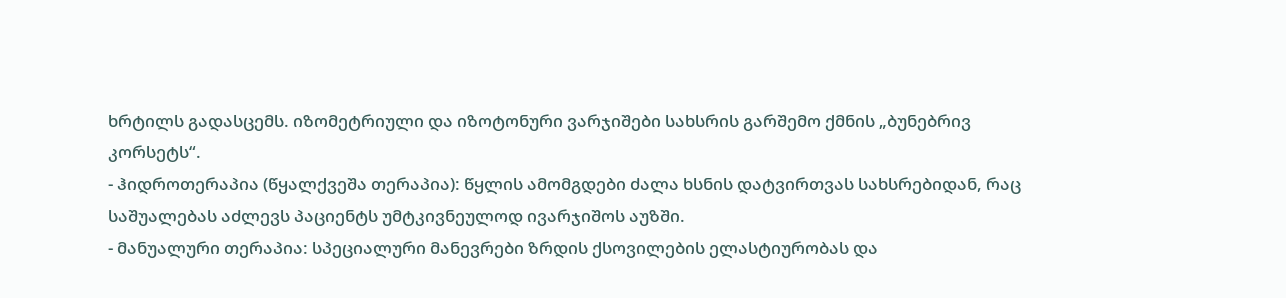ხრტილს გადასცემს. იზომეტრიული და იზოტონური ვარჯიშები სახსრის გარშემო ქმნის „ბუნებრივ კორსეტს“.
- ჰიდროთერაპია (წყალქვეშა თერაპია): წყლის ამომგდები ძალა ხსნის დატვირთვას სახსრებიდან, რაც საშუალებას აძლევს პაციენტს უმტკივნეულოდ ივარჯიშოს აუზში.
- მანუალური თერაპია: სპეციალური მანევრები ზრდის ქსოვილების ელასტიურობას და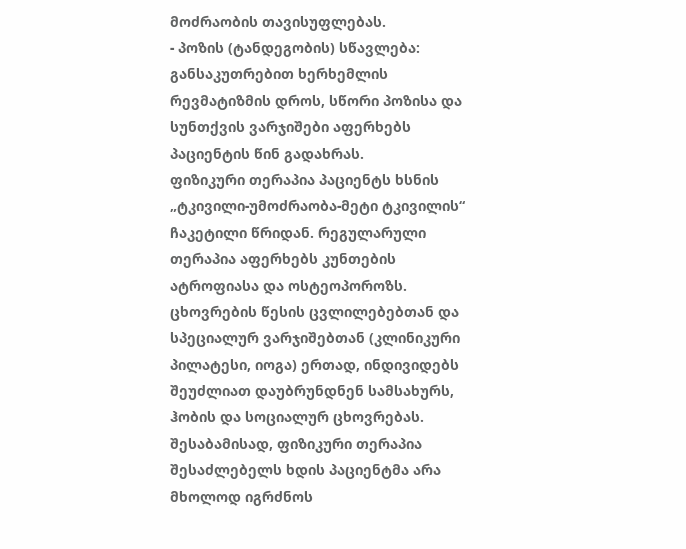მოძრაობის თავისუფლებას.
- პოზის (ტანდეგობის) სწავლება: განსაკუთრებით ხერხემლის რევმატიზმის დროს, სწორი პოზისა და სუნთქვის ვარჯიშები აფერხებს პაციენტის წინ გადახრას.
ფიზიკური თერაპია პაციენტს ხსნის „ტკივილი-უმოძრაობა-მეტი ტკივილის“ ჩაკეტილი წრიდან. რეგულარული თერაპია აფერხებს კუნთების ატროფიასა და ოსტეოპოროზს. ცხოვრების წესის ცვლილებებთან და სპეციალურ ვარჯიშებთან (კლინიკური პილატესი, იოგა) ერთად, ინდივიდებს შეუძლიათ დაუბრუნდნენ სამსახურს, ჰობის და სოციალურ ცხოვრებას. შესაბამისად, ფიზიკური თერაპია შესაძლებელს ხდის პაციენტმა არა მხოლოდ იგრძნოს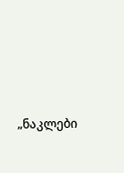„ნაკლები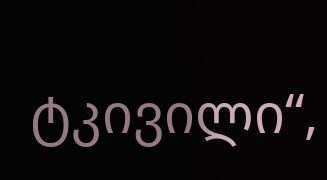ტკივილი“,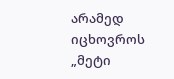არამედ იცხოვროს „მეტი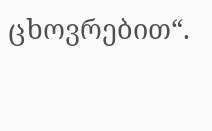ცხოვრებით“.